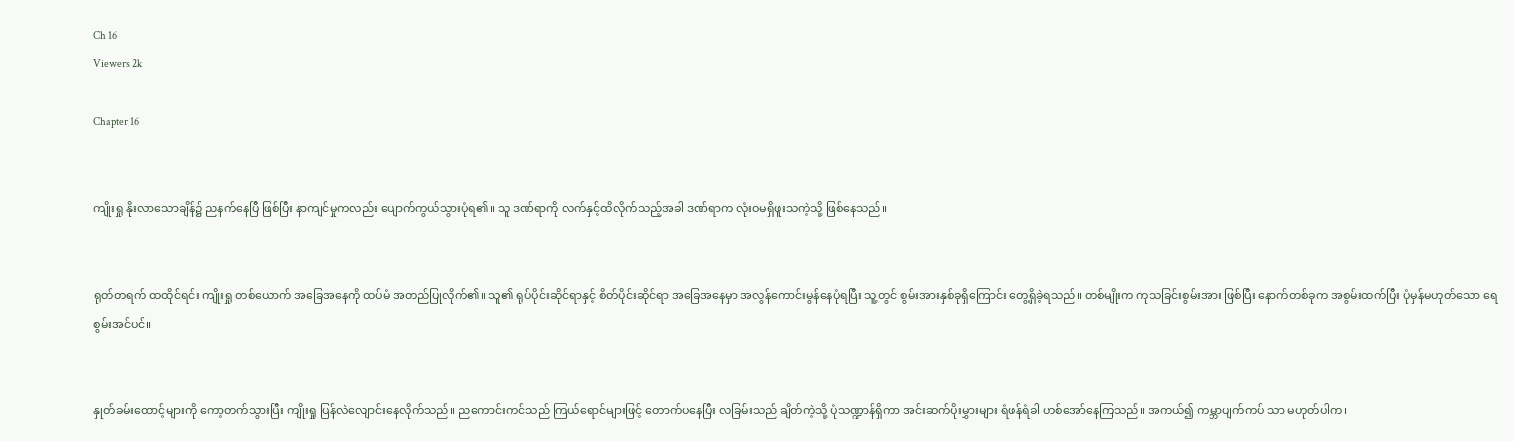Ch 16
Viewers 2k

Chapter 16


ကျိုးရှု နိုးလာသောချိန်၌ ညနက်နေပြီ ဖြစ်ပြီး နာကျင်မှုကလည်း ပျောက်ကွယ်သွားပုံရ၏။ သူ ဒဏ်ရာကို လက်နှင့်ထိလိုက်သည့်အခါ ဒဏ်ရာက လုံးဝမရှိဖူးသကဲ့သို့ ဖြစ်နေသည်။


ရုတ်တရက် ထထိုင်ရင်း ကျိုးရှု တစ်ယောက် အခြေအနေကို ထပ်မံ အတည်ပြုလိုက်၏။ သူ၏ ရုပ်ပိုင်းဆိုင်ရာနှင့် စိတ်ပိုင်းဆိုင်ရာ အခြေအနေမှာ အလွန်ကောင်းမွန်နေပုံရပြီး သူ့တွင် စွမ်းအားနှစ်ခုရှိကြောင်း တွေ့ရှိခဲ့ရသည်။ တစ်မျိုးက ကုသခြင်းစွမ်းအား ဖြစ်ပြီး နောက်တစ်ခုက အစွမ်းထက်ပြီး ပုံမှန်မဟုတ်သော ရေစွမ်းအင်ပင်။


နှုတ်ခမ်းထောင့်များကို ကော့တက်သွားပြီး ကျိုးရှု ပြန်လဲလျောင်းနေလိုက်သည်။ ညကောင်းကင်သည် ကြယ်ရောင်များဖြင့် တောက်ပနေပြီး လခြမ်းသည် ချိတ်ကဲ့သို့ ပုံသဏ္ဍာန်ရှိကာ အင်းဆက်ပိုးမွှားများ ရံဖန်ရံခါ ဟစ်အော်နေကြသည်။ အကယ်၍ ကမ္ဘာပျက်ကပ် သာ မဟုတ်ပါက၊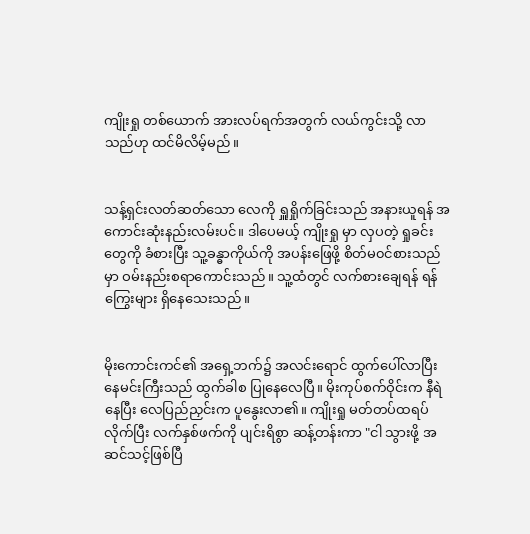ကျိုးရှု တစ်ယောက် အားလပ်ရက်အတွက် လယ်ကွင်းသို့ လာသည်ဟု ထင်မိလိမ့်မည်။


သန့်ရှင်းလတ်ဆတ်သော လေကို ရှူရှိုက်ခြင်းသည် အနားယူရန် အကောင်းဆုံးနည်းလမ်းပင်။ ဒါပေမယ့် ကျိုးရှု မှာ လှပတဲ့ ရှုခင်းတွေကို ခံစားပြီး သူ့ခန္ဓာကိုယ်ကို အပန်းဖြေဖို့ စိတ်မ၀င်စားသည်မှာ ဝမ်းနည်းစရာကောင်းသည်။ သူ့ထံတွင် လက်စားချေရန် ရန်ကြွေးများ ရှိနေသေးသည်။


မိုးကောင်းကင်၏ အရှေ့ဘက်၌ အလင်းရောင် ထွက်ပေါ်လာပြီး နေမင်းကြီးသည် ထွက်ခါစ ပြုနေလေပြီ။ မိုးကုပ်စက်ဝိုင်းက နီရဲနေပြီး လေပြည်ညှင်းက ပူနွေးလာ၏။ ကျိုးရှု မတ်တပ်ထရပ်လိုက်ပြီး လက်နှစ်ဖက်ကို ပျင်းရိစွာ ဆန့်တန်းကာ "ငါ သွားဖို့ အဆင်သင့်ဖြစ်ပြီ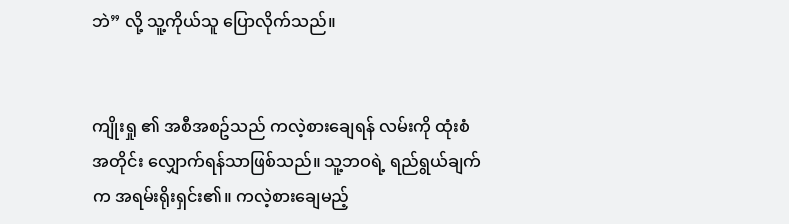ဘဲ” လို့ သူ့ကိုယ်သူ ပြောလိုက်သည်။


ကျိုးရှု ၏ အစီအစဥ်သည် ကလဲ့စားချေရန် လမ်းကို ထုံးစံအတိုင်း လျှောက်ရန်သာဖြစ်သည်။ သူ့ဘဝရဲ့ ရည်ရွယ်ချက်က အရမ်းရိုးရှင်း၏။ ကလဲ့စားချေမည့်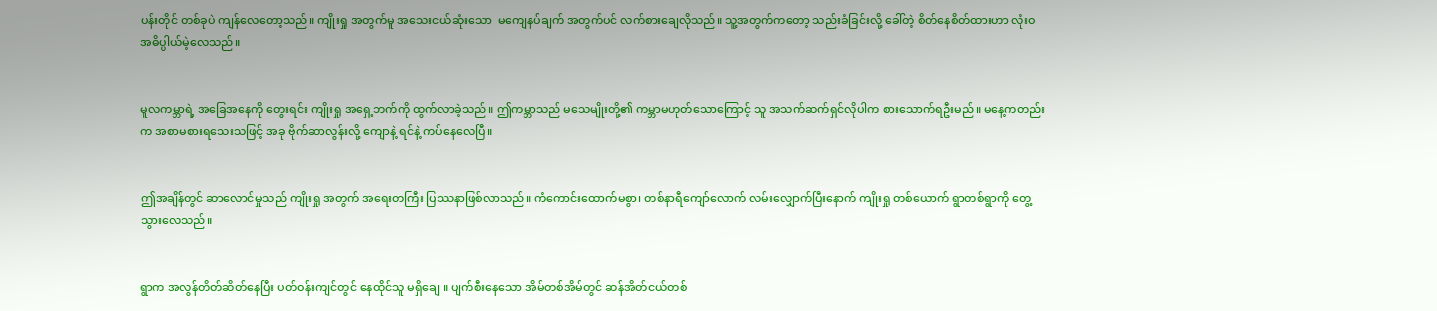ပန်းတိုင် တစ်ခုပဲ ကျန်လေတော့သည်။ ကျိုးရှု အတွက်မူ အသေးငယ်ဆုံးသော  မကျေနပ်ချက် အတွက်ပင် လက်စားချေလိုသည်။ သူ့အတွက်ကတော့ သည်းခံခြင်းလို့ ခေါ်တဲ့ စိတ်နေစိတ်ထားဟာ လုံးဝ အဓိပ္ပါယ်မဲ့လေသည်။


မူလကမ္ဘာရဲ့ အခြေအနေကို တွေးရင်း ကျိုးရှု အရှေ့ဘက်ကို ထွက်လာခဲ့သည်။ ဤကမ္ဘာသည် မသေမျိုးတို့၏ ကမ္ဘာမဟုတ်သောကြောင့် သူ အသက်ဆက်ရှင်လိုပါက စားသောက်ရဦးမည်။ မနေ့ကတည်းက အစာမစားရသေးသဖြင့် အခု ဗိုက်ဆာလွန်းလို့ ကျောနဲ့ ရင်နဲ့ ကပ်နေလေပြီ။


ဤအချိန်တွင် ဆာလောင်မှုသည် ကျိုးရှု အတွက် အရေးတကြီး ပြဿနာဖြစ်လာသည်။ ကံကောင်းထောက်မစွာ၊ တစ်နာရီကျော်လောက် လမ်းလျှောက်ပြီးနောက် ကျိုးရှု တစ်ယောက် ရွာတစ်ရွာကို တွေ့သွားလေသည်။


ရွာက အလွန်တိတ်ဆိတ်နေပြီး ပတ်ဝန်းကျင်တွင် နေထိုင်သူ မရှိချေ ။ ပျက်စီးနေသော အိမ်တစ်အိမ်တွင် ဆန်အိတ်ငယ်တစ်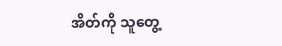အိတ်ကို သူတွေ့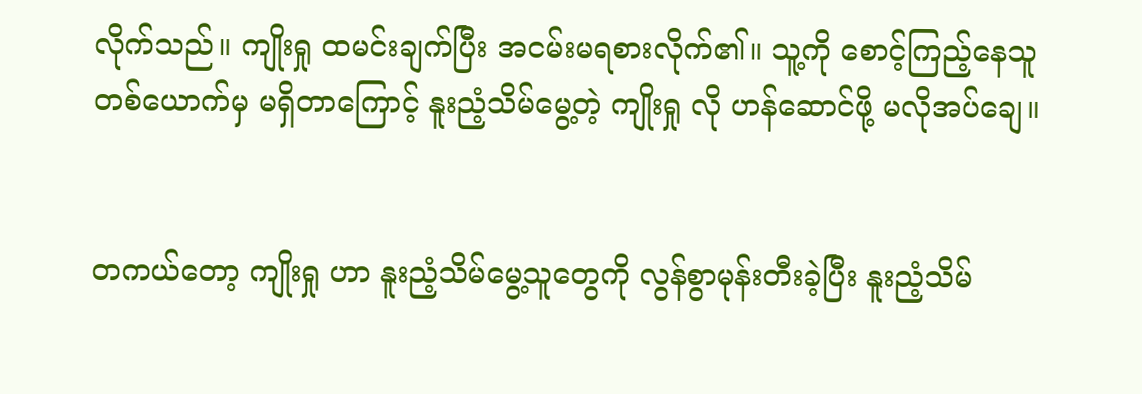လိုက်သည်။ ကျိုးရှု ထမင်းချက်ပြီး အငမ်းမရစားလိုက်၏။ သူ့ကို စောင့်ကြည့်နေသူတစ်ယောက်မှ မရှိတာကြောင့် နူးညံ့သိမ်မွေ့တဲ့ ကျိုးရှု လို ဟန်ဆောင်ဖို့ မလိုအပ်ချေ။


တကယ်တော့ ကျိုးရှု ဟာ နူးညံ့သိမ်မွေ့သူတွေကို လွန်စွာမုန်းတီးခဲ့ပြီး နူးညံ့သိမ်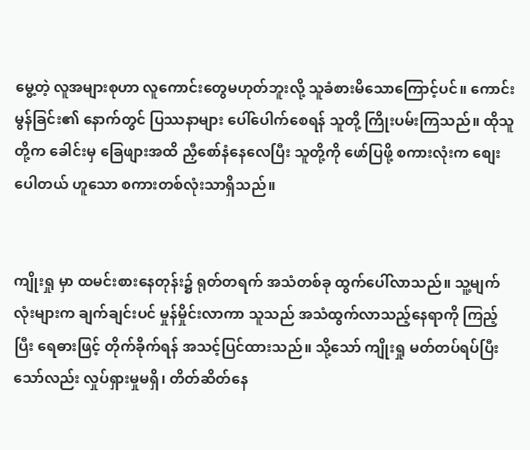မွေ့တဲ့ လူအများစုဟာ လူကောင်းတွေမဟုတ်ဘူးလို့ သူခံစားမိသောကြောင့်ပင်။ ကောင်းမွန်ခြင်း၏ နောက်တွင် ပြဿနာများ ပေါ်ပေါက်စေရန် သူတို့ ကြိုးပမ်းကြသည်။ ထိုသူတို့က ခေါင်းမှ ခြေဖျားအထိ ညှီစော်နံနေလေပြီး သူတို့ကို ဖော်ပြဖို့ စကားလုံးက စျေးပေါတယ် ဟူသော စကားတစ်လုံးသာရှိသည်။


ကျိုးရှု မှာ ထမင်းစားနေတုန်း၌ ရုတ်တရက် အသံတစ်ခု ထွက်ပေါ်လာသည်။ သူ့မျက်လုံးများက ချက်ချင်းပင် မှုန်မှိုင်းလာကာ သူသည် အသံထွက်လာသည့်နေရာကို ကြည့်ပြီး ရေဓားဖြင့် တိုက်ခိုက်ရန် အသင့်ပြင်ထားသည်။ သို့သော် ကျိုးရှု မတ်တပ်ရပ်ပြီးသော်လည်း လှုပ်ရှားမှုမရှိ၊ တိတ်ဆိတ်နေ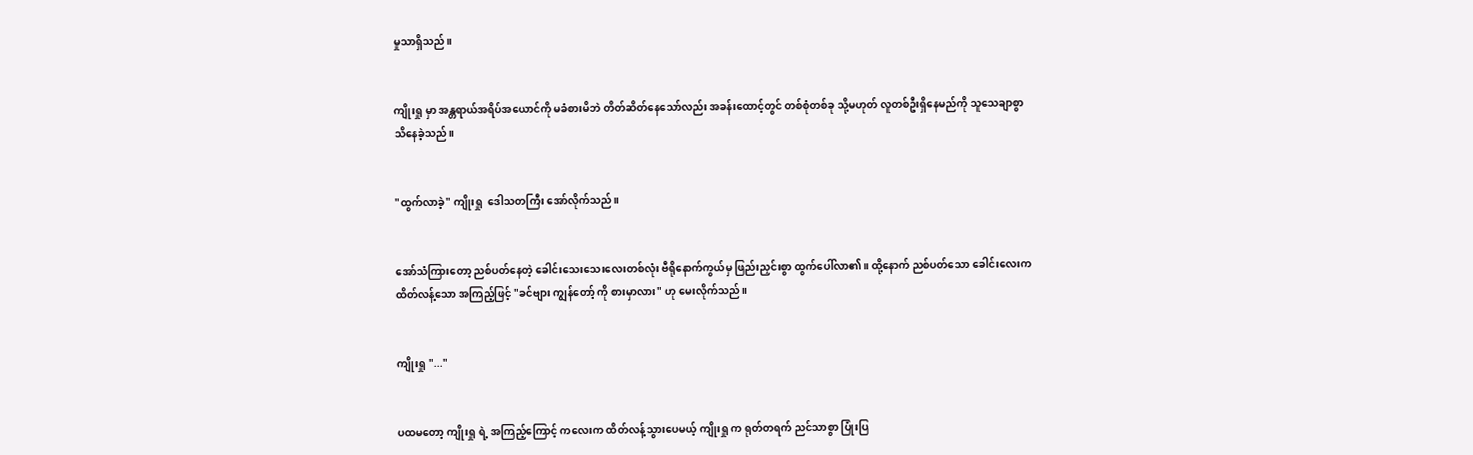မှုသာရှိသည်။


ကျိုးရှု မှာ အန္တရာယ်အရိပ်အယောင်ကို မခံစားမိဘဲ တိတ်ဆိတ်နေသော်လည်း အခန်းထောင့်တွင် တစ်စုံတစ်ခု သို့မဟုတ် လူတစ်ဦးရှိနေမည်ကို သူသေချာစွာသိနေခဲ့သည်။


"ထွက်လာခဲ့" ကျိုးရှု  ဒေါသတကြီး အော်လိုက်သည်။


အော်သံကြားတော့ ညစ်ပတ်နေတဲ့ ခေါင်းသေးသေးလေးတစ်လုံး ဗီရိုနောက်ကွယ်မှ ဖြည်းညှင်းစွာ ထွက်ပေါ်လာ၏။ ထို့နောက် ညစ်ပတ်သော ခေါင်းလေးက ထိတ်လန့်သော အကြည့်ဖြင့် "ခင်ဗျား ကျွန်တော့် ကို စားမှာလား" ဟု မေးလိုက်သည်။


ကျိုးရှု "..."


ပထမတော့ ကျိုးရှု ရဲ့ အကြည့်ကြောင့် ကလေးက ထိတ်လန့်သွားပေမယ့် ကျိုးရှု က ရုတ်တရက် ညင်သာစွာ ပြုံးပြ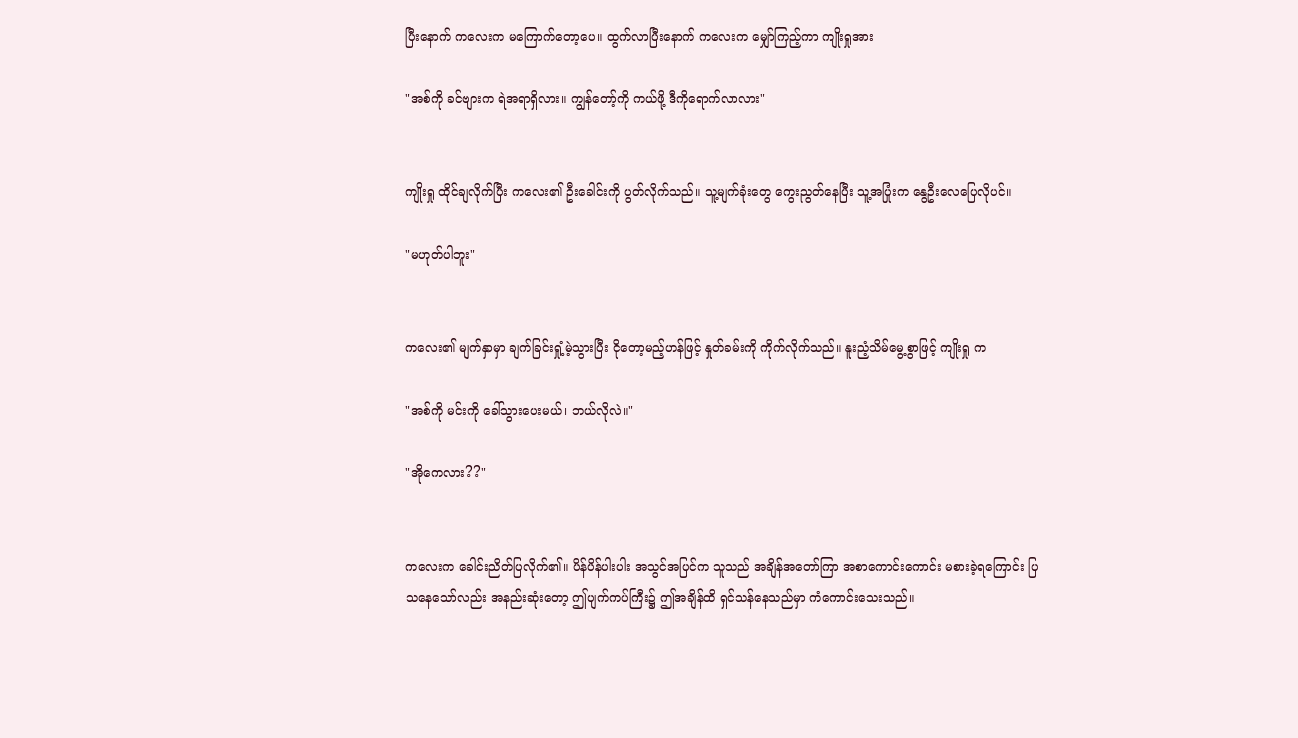ပြီးနောက် ကလေးက မကြောက်တော့ပေ။ ထွက်လာပြီးနောက် ကလေးက မျှော်ကြည့်ကာ ကျိုးရှုအား

"အစ်ကို ခင်ဗျားက ရဲအရာရှိလား။ ကျွန်တော့်ကို ကယ်ဖို့ ဒီကိုရောက်လာလား"


ကျိုးရှု ထိုင်ချလိုက်ပြီး ကလေး၏ ဦးခေါင်းကို ပွတ်လိုက်သည်။ သူ့မျက်ခုံးတွေ ကွေးညွတ်နေပြီး သူ့အပြုံးက နွေဦးလေပြေလိုပင်။

"မဟုတ်ပါဘူး"


ကလေး၏ မျက်နှာမှာ ချက်ခြင်းရှုံ့မဲ့သွားပြီး ငိုတော့မည့်ဟန်ဖြင့် နှုတ်ခမ်းကို ကိုက်လိုက်သည်။ နူးညံ့သိမ်မွေ့စွာဖြင့် ကျိုးရှု က

"အစ်ကို မင်းကို ခေါ်သွားပေးမယ်၊ ဘယ်လိုလဲ။"

"အိုကေလား??"


ကလေးက ခေါင်းညိတ်ပြလိုက်၏။ ပိန်ပိန်ပါးပါး အသွင်အပြင်က သူသည် အချိန်အတော်ကြာ အစာကောင်းကောင်း မစားခဲ့ရကြောင်း ပြသနေသော်လည်း အနည်းဆုံးတော့ ဤပျက်ကပ်ကြီး၌ ဤအချိန်ထိ ရှင်သန်နေသည်မှာ ကံကောင်းသေးသည်။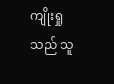ကျိုးရှု သည် သူ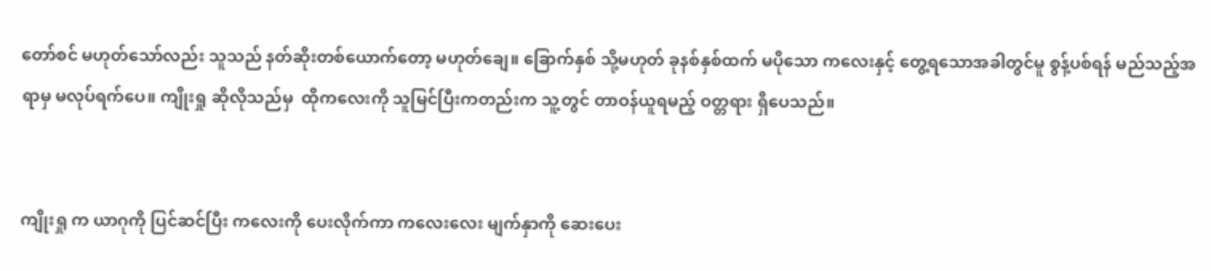တော်စင် မဟုတ်သော်လည်း သူသည် နတ်ဆိုးတစ်ယောက်တော့ မဟုတ်ချေ။ ခြောက်နှစ် သို့မဟုတ် ခုနစ်နှစ်ထက် မပိုသော ကလေးနှင့် တွေ့ရသောအခါတွင်မူ စွန့်ပစ်ရန် မည်သည့်အရာမှ မလုပ်ရက်ပေ။ ကျိုးရှု ဆိုလိုသည်မှ  ထိုကလေးကို သူမြင်ပြီးကတည်းက သူ့တွင် တာဝန်ယူရမည့် ဝတ္တရား ရှိပေသည်။


ကျိုးရှု က ယာဂုကို ပြင်ဆင်ပြီး ကလေးကို ပေးလိုက်ကာ ကလေးလေး မျက်နှာကို ဆေးပေး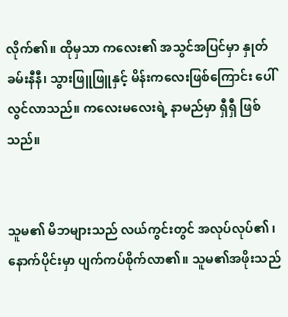လိုက်၏။ ထိုမှသာ ကလေး၏ အသွင်အပြင်မှာ နှုတ်ခမ်းနီနီ၊ သွားဖြူဖြူနှင့် မိန်းကလေးဖြစ်ကြောင်း ပေါ်လွင်လာသည်။ ကလေးမလေးရဲ့ နာမည်မှာ ရှီရှီ ဖြစ်သည်။


သူမ၏ မိဘများသည် လယ်ကွင်းတွင် အလုပ်လုပ်၏ ၊ နောက်ပိုင်းမှာ ပျက်ကပ်စိုက်လာ၏။ သူမ၏အဖိုးသည်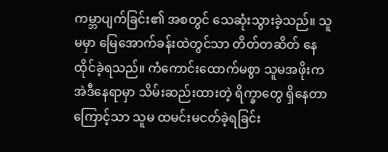ကမ္ဘာပျက်ခြင်း၏ အစတွင် သေဆုံးသွားခဲ့သည်။ သူမမှာ မြေအောက်ခန်းထဲတွင်သာ တိတ်တဆိတ် နေထိုင်ခဲ့ရသည်။ ကံကောင်းထောက်မစွာ သူမအဖိုးက အဲဒီနေရာမှာ သိမ်းဆည်းထားတဲ့ ရိက္ခာတွေ ရှိနေတာကြောင့်သာ သူမ ထမင်းမငတ်ခဲ့ရခြင်း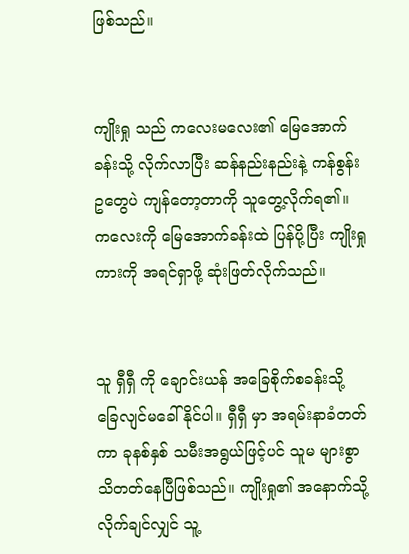ဖြစ်သည်။


ကျိုးရှု သည် ကလေးမလေး၏ မြေအောက်ခန်းသို့ လိုက်လာပြီး ဆန်နည်းနည်းနဲ့ ကန်စွန်းဥတွေပဲ ကျန်တော့တာကို သူတွေ့လိုက်ရ၏။ ကလေးကို မြေအောက်ခန်းထဲ ပြန်ပို့ပြီး ကျိုးရှု ကားကို အရင်ရှာဖို့ ဆုံးဖြတ်လိုက်သည်။


သူ ရှီရှီ ကို ချောင်းယန် အခြေစိုက်စခန်းသို့ ခြေလျင်မခေါ်နိုင်ပါ။ ရှီရှီ မှာ အရမ်းနာခံတတ်ကာ ခုနစ်နှစ် သမီးအရွယ်ဖြင့်ပင် သူမ များစွာသိတတ်နေပြီဖြစ်သည်။ ကျိုးရှု၏ အနောက်သို့ လိုက်ချင်လျှင် သူ့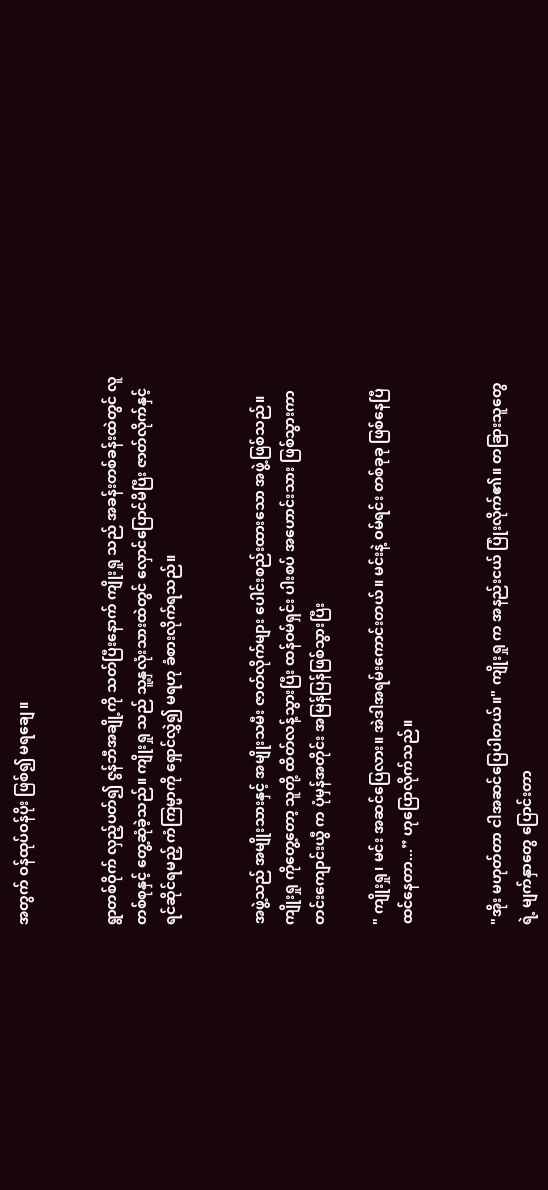အတွက် ဝန်ထုပ်ဝန်ပိုး ဖြစ်၍ မရချေ။


ရွာတစ်ဝိုက် လှည့်ပတ်၍ ဇွန်ဘီအချို့ကို သတ်ပြီးနောက် ကျိုးရှု သည် အခန်းတစ်ခန်းထဲတွင် လူတစ်စုနှင့် တွေ့ဆုံခဲ့သည်။ ကျိုးရှု သည် သူ့နှလုံးသားထဲတွင် လှောင်ပြောင်မိပြီး ဇာတ်လိုက်နှင့် ရင်ဆိုင်ရမည့် ကံကြမ္မာကို ရှောင်လွှဲ၍ မရဟု ခံစားလိုက်ရသည်။


အဖွဲ့သည် အမျိုးသားနှင့် အမျိုးသမီး ဇာတ်လိုက်များ ပေါင်းစည်းထားသော အဖွဲ့ဖြစ်သည်။ ကျိုးရှု ကိုတွေ့တော့ သူတို့ ထိတ်လန့်သွားပြီး ထန်ဝမ်ရှင်း ပါးစပ် အဟောင်းသား ဖြစ်သွားကာ တင်းကျောင်းယွီ က ပုံမှန်အတိုင်း အမြန်ပြန်ဖြစ်သွားပြီး

" ကျိုးရှု၊ မင်း အဆင်ပြေလား။ အဲဒါအရမ်းကောင်းတယ်။ မင်းနဲ့ ဝမ်ရင်း တစ်ခုခု ဖြစ်နေပြီထင်နေတာ...” ဟုပြောလိုက်သည်။


"အိုး မဟုတ်တာ ငါအဆင်ပြေပါတယ်။" ကျိုးရှု က အနည်းငယ် ပြုံးလိုက်၏။ တခြားသူတွေရဲ့ မျက်နှာတွေ ပြောင်းတာ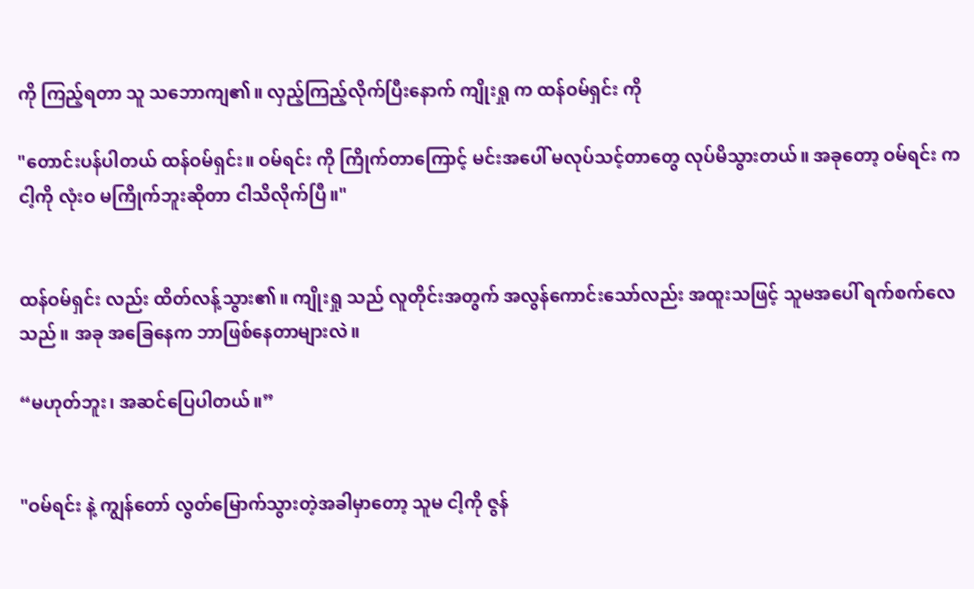ကို ကြည့်ရတာ သူ သဘောကျ၏။ လှည့်ကြည့်လိုက်ပြီးနောက် ကျိုးရှု က ထန်ဝမ်ရှင်း ကို

"တောင်းပန်ပါတယ် ထန်ဝမ်ရှင်း။ ဝမ်ရင်း ကို ကြိုက်တာကြောင့် မင်းအပေါ် မလုပ်သင့်တာတွေ လုပ်မိသွားတယ်။ အခုတော့ ဝမ်ရင်း က ငါ့ကို လုံးဝ မကြိုက်ဘူးဆိုတာ ငါသိလိုက်ပြီ။"


ထန်ဝမ်ရှင်း လည်း ထိတ်လန့်သွား၏။ ကျိုးရှု သည် လူတိုင်းအတွက် အလွန်ကောင်းသော်လည်း အထူးသဖြင့် သူမအပေါ် ရက်စက်လေသည်။ အခု အခြေနေက ဘာဖြစ်နေတာများလဲ။

“မဟုတ်ဘူး၊ အဆင်ပြေပါတယ်။”


"ဝမ်ရင်း နဲ့ ကျွန်တော် လွတ်မြောက်သွားတဲ့အခါမှာတော့ သူမ ငါ့ကို ဇွန်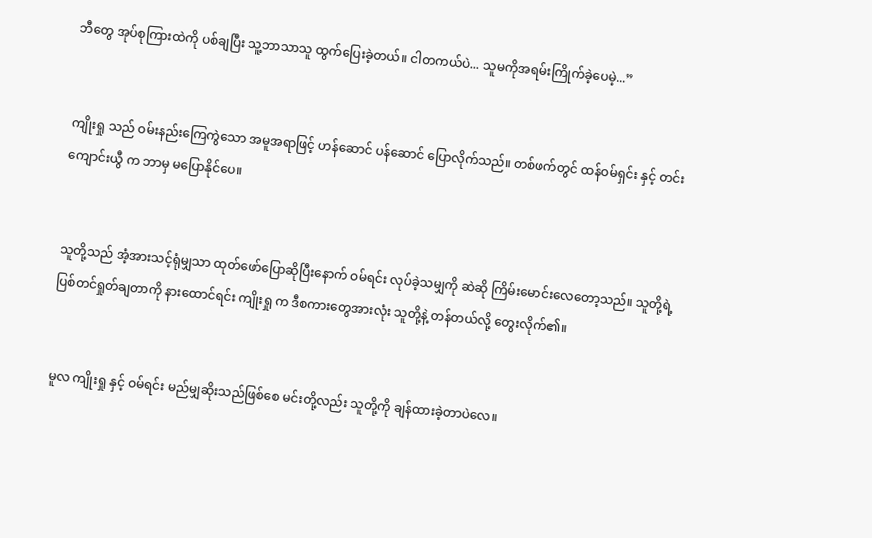ဘီတွေ အုပ်စုကြားထဲကို ပစ်ချပြီး သူ့ဘာသာသူ ထွက်ပြေးခဲ့တယ်။ ငါတကယ်ပဲ... သူမကိုအရမ်းကြိုက်ခဲ့ပေမဲ့...”


ကျိုးရှု သည် ဝမ်းနည်းကြေကွဲသော အမူအရာဖြင့် ဟန်ဆောင် ပန်ဆောင် ပြောလိုက်သည်။ တစ်ဖက်တွင် ထန်ဝမ်ရှင်း နှင့် တင်းကျောင်းယွီ က ဘာမှ မပြောနိုင်ပေ။


သူတို့သည် အံ့အားသင့်ရုံမျှသာ ထုတ်ဖော်ပြောဆိုပြီးနောက် ဝမ်ရင်း လုပ်ခဲ့သမျှကို ဆဲဆို ကြိမ်းမောင်းလေတော့သည်။ သူတို့ရဲ့ ပြစ်တင်ရှုတ်ချတာကို နားထောင်ရင်း ကျိုးရှု က ဒီစကားတွေအားလုံး သူတို့နဲ့ တန်တယ်လို့ တွေးလိုက်၏။


မူလ ကျိုးရှု နှင့် ဝမ်ရင်း မည်မျှဆိုးသည်ဖြစ်စေ မင်းတို့လည်း သူတို့ကို ချန်ထားခဲ့တာပဲလေ။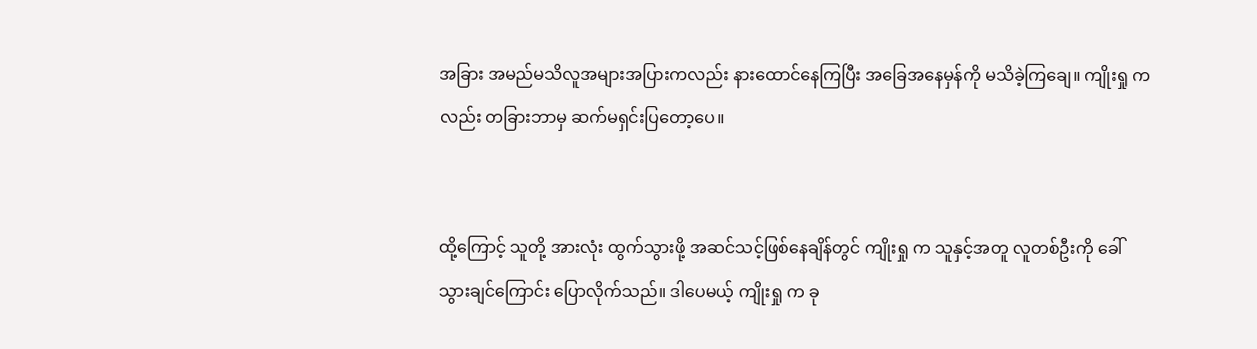အခြား အမည်မသိလူအများအပြားကလည်း နားထောင်နေကြပြီး အခြေအနေမှန်ကို မသိခဲ့ကြချေ။ ကျိုးရှု ကလည်း တခြားဘာမှ ဆက်မရှင်းပြတော့ပေ။


ထို့ကြောင့် သူတို့ အားလုံး ထွက်သွားဖို့ အဆင်သင့်ဖြစ်နေချိန်တွင် ကျိုးရှု က သူနှင့်အတူ လူတစ်ဦးကို ခေါ်သွားချင်ကြောင်း ပြောလိုက်သည်။ ဒါပေမယ့် ကျိုးရှု က ခု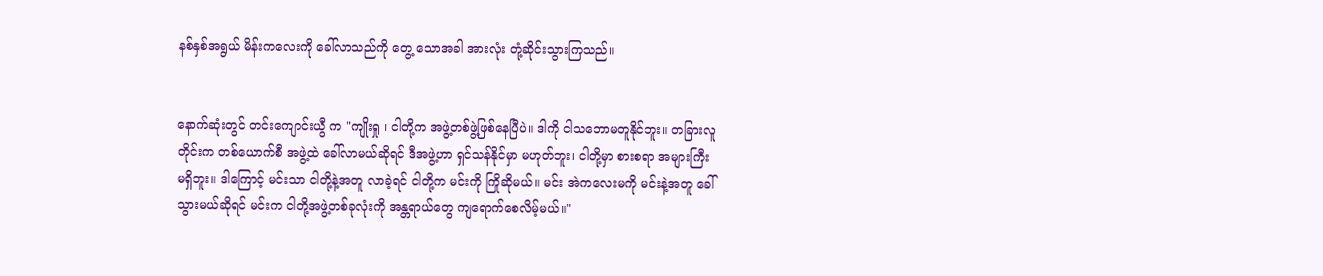နစ်နှစ်အရွယ် မိန်းကလေးကို ခေါ်လာသည်ကို တွေ့ သောအခါ အားလုံး တုံ့ဆိုင်းသွားကြသည်။


နောက်ဆုံးတွင် တင်းကျောင်းယွီ က "ကျိုးရှု ၊ ငါတို့က အဖွဲ့တစ်ဖွဲ့ဖြစ်နေပြီပဲ။ ဒါကို ငါသဘောမတူနိုင်ဘူး။ တခြားလူတိုင်းက တစ်ယောက်စီ အဖွဲ့ထဲ ခေါ်လာမယ်ဆိုရင် ဒီအဖွဲ့ဟာ ရှင်သန်နိုင်မှာ မဟုတ်ဘူး၊ ငါတို့မှာ စားစရာ အများကြီး မရှိဘူး။ ဒါကြောင့် မင်းသာ ငါတို့နဲ့အတူ လာခဲ့ရင် ငါတို့က မင်းကို ကြိုဆိုမယ်။ မင်း အဲကလေးမကို မင်းနဲ့အတူ ခေါ်သွားမယ်ဆိုရင် မင်းက ငါတို့အဖွဲ့တစ်ခုလုံးကို အန္တရာယ်တွေ ကျရောက်စေလိမ့်မယ်။"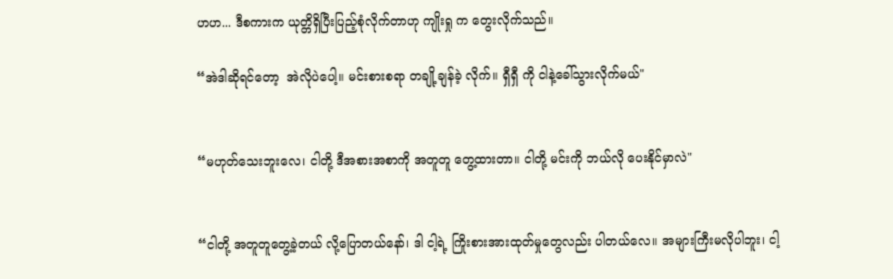ဟဟ... ဒီစကားက ယုတ္တိရှိပြီးပြည့်စုံလိုက်တာဟု ကျိုးရှု က တွေးလိုက်သည်။

“အဲဒါဆိုရင်တော့  အဲလိုပဲပေါ့။ မင်းစားစရာ တချို့ချန်ခဲ့ လိုက်။ ရှီရှီ ကို ငါနဲ့ခေါ်သွားလိုက်မယ်"


“မဟုတ်သေးဘူးလေ၊ ငါတို့ ဒီအစားအစာကို အတူတူ တွေ့ထားတာ။ ငါတို့ မင်းကို ဘယ်လို ပေးနိုင်မှာလဲ"


“ငါတို့ အတူတူတွေ့ခဲ့တယ် လို့ပြောတယ်နော်၊ ဒါ ငါ့ရဲ့ ကြိုးစားအားထုတ်မှုတွေလည်း ပါတယ်လေ။ အများကြီးမလိုပါဘူး၊ ငါ့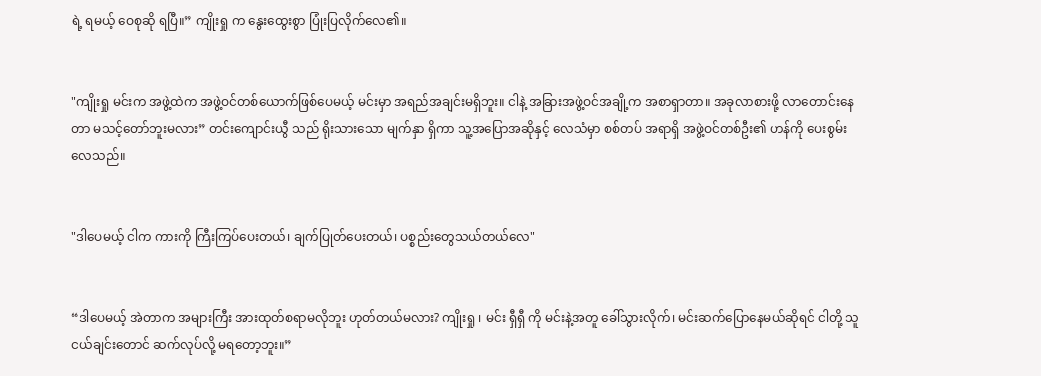ရဲ့ ရမယ့် ဝေစုဆို ရပြီ။” ကျိုးရှု က နွေးထွေးစွာ ပြုံးပြလိုက်လေ၏။


"ကျိုးရှု မင်းက အဖွဲ့ထဲက အဖွဲ့ဝင်တစ်ယောက်ဖြစ်ပေမယ့် မင်းမှာ အရည်အချင်းမရှိဘူး။ ငါနဲ့ အခြားအဖွဲ့ဝင်အချို့က အစာရှာတာ။ အခုလာစားဖို့ လာတောင်းနေတာ မသင့်တော်ဘူးမလား” တင်းကျောင်းယွီ သည် ရိုးသားသော မျက်နှာ ရှိကာ သူ့အပြောအဆိုနှင့် လေသံမှာ စစ်တပ် အရာရှိ အဖွဲ့ဝင်တစ်ဦး၏ ဟန်ကို ပေးစွမ်းလေသည်။


"ဒါပေမယ့် ငါက ကားကို ကြီးကြပ်ပေးတယ်၊ ချက်ပြုတ်ပေးတယ်၊ ပစ္စည်းတွေသယ်တယ်လေ"


“ဒါပေမယ့် အဲတာက အများကြီး အားထုတ်စရာမလိုဘူး ဟုတ်တယ်မလား? ကျိုးရှု ၊ မင်း ရှီရှီ ကို မင်းနဲ့အတူ ခေါ်သွားလိုက်၊ မင်းဆက်ပြောနေမယ်ဆိုရင် ငါတို့ သူငယ်ချင်းတောင် ဆက်လုပ်လို့ မရတော့ဘူး။”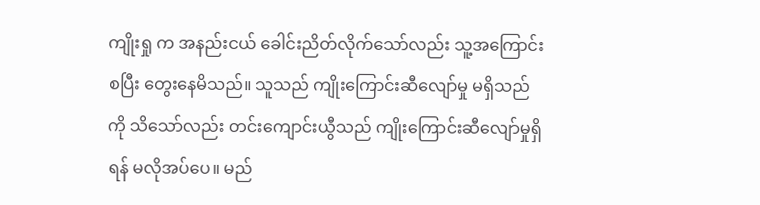ကျိုးရှု က အနည်းငယ် ခေါင်းညိတ်လိုက်သော်လည်း သူ့အကြောင်း စပြီး တွေးနေမိသည်။ သူသည် ကျိုးကြောင်းဆီလျော်မှု မရှိသည်ကို သိသော်လည်း တင်းကျောင်းယွီသည် ကျိုးကြောင်းဆီလျော်မှုရှိရန် မလိုအပ်ပေ။ မည်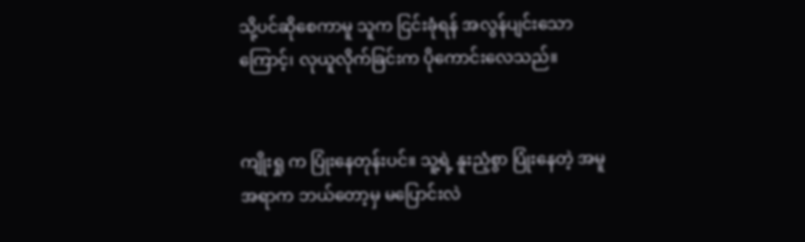သို့ပင်ဆိုစေကာမူ သူက ငြင်းခုံရန် အလွန်ပျင်းသောကြောင့်၊ လုယူလိုက်ခြင်းက ပိုကောင်းလေသည်။


ကျိုးရှု က ပြုံးနေတုန်းပင်။ သူ့ရဲ့ နူးညံ့စွာ ပြုံးနေတဲ့ အမူအရာက ဘယ်တော့မှ မပြောင်းလဲ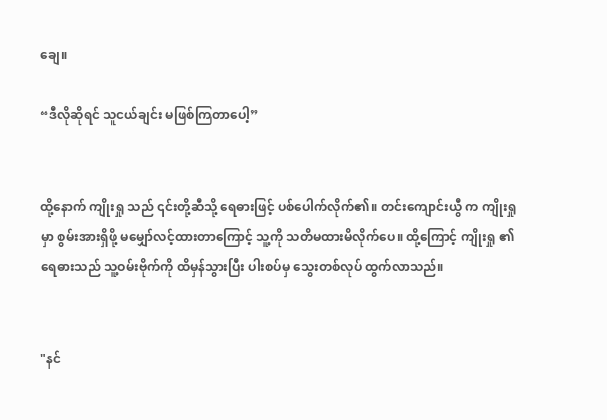ချေ။

“ဒီလိုဆိုရင် သူငယ်ချင်း မဖြစ်ကြတာပေါ့”


ထို့နောက် ကျိုးရှု သည် ၎င်းတို့ဆီသို့ ရေဓားဖြင့် ပစ်ပေါက်လိုက်၏။ တင်းကျောင်းယွီ က ကျိုးရှု မှာ စွမ်းအားရှိဖို့ မမျှော်လင့်ထားတာကြောင့် သူ့ကို သတိမထားမိလိုက်ပေ။ ထို့ကြောင့် ကျိုးရှု ၏ ရေဓားသည် သူ့ဝမ်းဗိုက်ကို ထိမှန်သွားပြီး ပါးစပ်မှ သွေးတစ်လုပ် ထွက်လာသည်။


"နင်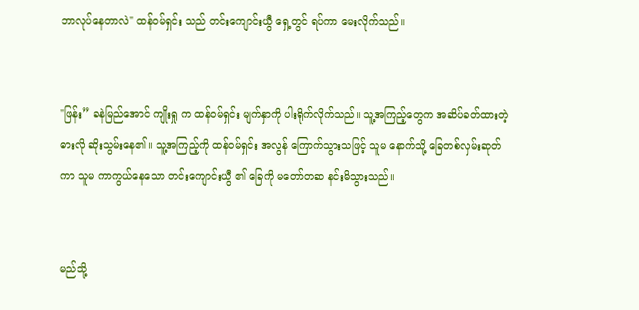ဘာလုပ်နေတာလဲ" ထန်ဝမ်ရှင်း သည် တင်းကျောင်းယွီ ရှေ့တွင် ရပ်ကာ မေးလိုက်သည်။


"ဖြန်း” ခနဲမြည်အောင် ကျိုးရှု က ထန်ဝမ်ရှင်း မျက်နှာကို ပါးရိုက်လိုက်သည်။ သူ့အကြည့်တွေက အဆိပ်ခတ်ထားတဲ့ဓားလို ဆိုးသွမ်းနေ၏။ သူ့အကြည့်ကို ထန်ဝမ်ရှင်း အလွန် ကြောက်သွားသဖြင့် သူမ နောက်သို့ ခြေတစ်လှမ်းဆုတ်ကာ သူမ ကာကွယ်နေသော တင်းကျောင်းယွီ ၏ ခြေကို မတော်တဆ နင်းမိသွားသည်။


မည်သို့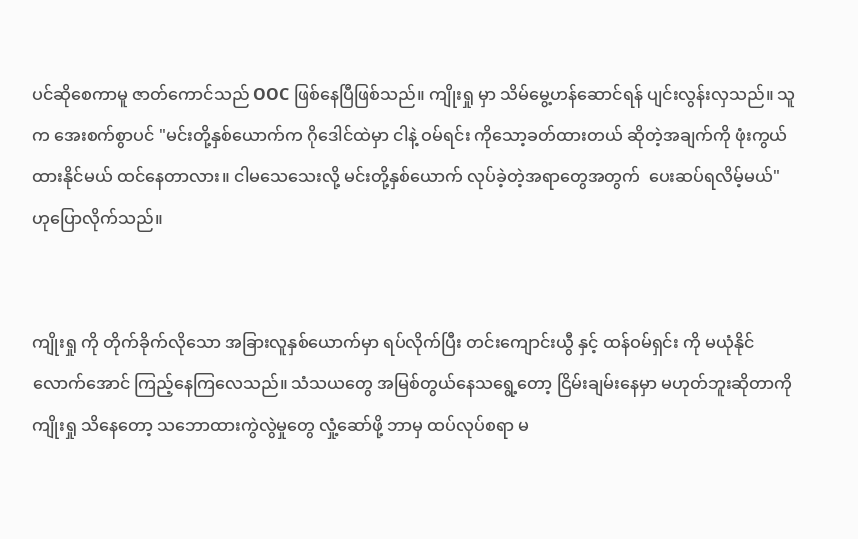ပင်ဆိုစေကာမူ ဇာတ်ကောင်သည် OOC ဖြစ်နေပြီဖြစ်သည်။ ကျိုးရှု မှာ သိမ်မွေ့ဟန်ဆောင်ရန် ပျင်းလွန်းလှသည်။ သူက အေးစက်စွာပင် "မင်းတို့နှစ်ယောက်က ဂိုဒေါင်ထဲမှာ ငါနဲ့ ဝမ်ရင်း ကိုသော့ခတ်ထားတယ် ဆိုတဲ့အချက်ကို ဖုံးကွယ်ထားနိုင်မယ် ထင်နေတာလား။ ငါမသေသေးလို့ မင်းတို့နှစ်ယောက် လုပ်ခဲ့တဲ့အရာတွေအတွက်  ပေးဆပ်ရလိမ့်မယ်" ဟုပြောလိုက်သည်။


ကျိုးရှု ကို တိုက်ခိုက်လိုသော အခြားလူနှစ်ယောက်မှာ ရပ်လိုက်ပြီး တင်းကျောင်းယွီ နှင့် ထန်ဝမ်ရှင်း ကို မယုံနိုင်လောက်အောင် ကြည့်နေကြလေသည်။ သံသယတွေ အမြစ်တွယ်နေသရွေ့တော့ ငြိမ်းချမ်းနေမှာ မဟုတ်ဘူးဆိုတာကို ကျိုးရှု သိနေတော့ သဘောထားကွဲလွဲမှုတွေ လှုံ့ဆော်ဖို့ ဘာမှ ထပ်လုပ်စရာ မ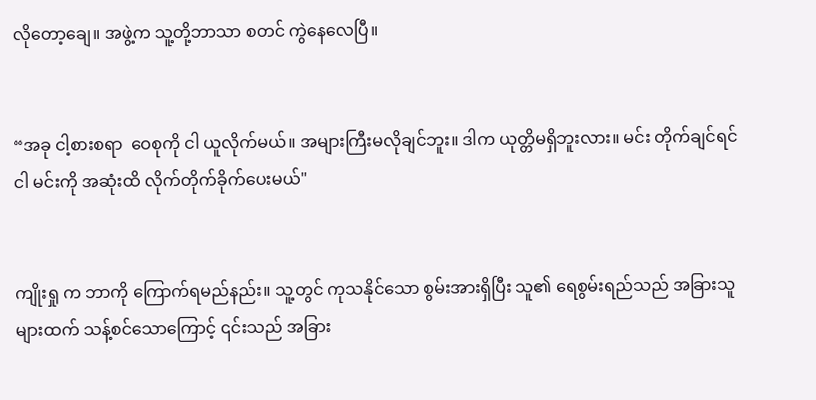လိုတော့ချေ။ အဖွဲ့က သူ့တို့ဘာသာ စတင် ကွဲနေလေပြီ။


“အခု ငါ့စားစရာ  ဝေစုကို ငါ ယူလိုက်မယ်။ အများကြီးမလိုချင်ဘူး။ ဒါက ယုတ္တိမရှိဘူးလား။ မင်း တိုက်ချင်ရင် ငါ မင်းကို အဆုံးထိ လိုက်တိုက်ခိုက်ပေးမယ်"


ကျိုးရှု က ဘာကို ကြောက်ရမည်နည်း။ သူ့တွင် ကုသနိုင်သော စွမ်းအားရှိပြီး သူ၏ ရေစွမ်းရည်သည် အခြားသူများထက် သန့်စင်သောကြောင့် ၎င်းသည် အခြား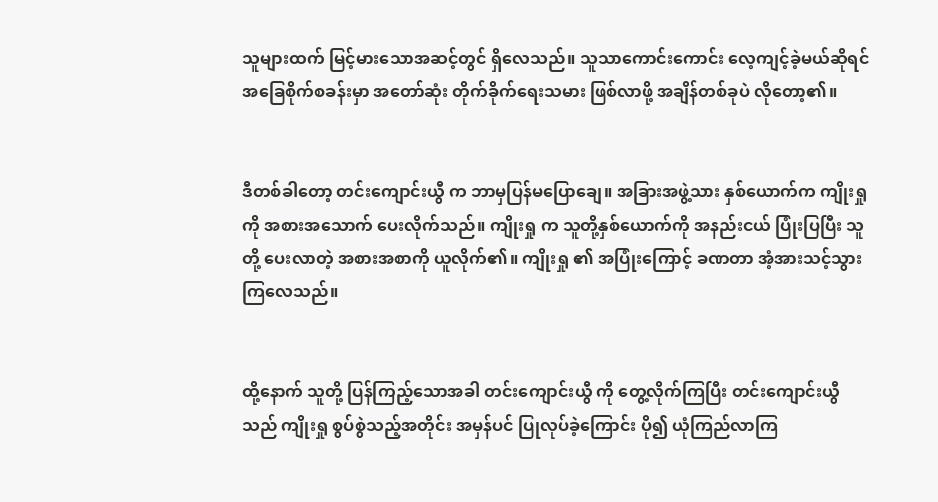သူများထက် မြင့်မားသောအဆင့်တွင် ရှိလေသည်။ သူသာကောင်းကောင်း လေ့ကျင့်ခဲ့မယ်ဆိုရင် အခြေစိုက်စခန်းမှာ အတော်ဆုံး တိုက်ခိုက်ရေးသမား ဖြစ်လာဖို့ အချိန်တစ်ခုပဲ လိုတော့၏။


ဒီတစ်ခါတော့ တင်းကျောင်းယွီ က ဘာမှပြန်မပြောချေ။ အခြားအဖွဲ့သား နှစ်ယောက်က ကျိုးရှု ကို အစားအသောက် ပေးလိုက်သည်။ ကျိုးရှု က သူတို့နှစ်ယောက်ကို အနည်းငယ် ပြုံးပြပြီး သူတို့ ပေးလာတဲ့ အစားအစာကို ယူလိုက်၏။ ကျိုးရှု ၏ အပြုံးကြောင့် ခဏတာ အံ့အားသင့်သွားကြလေသည်။


ထို့နောက် သူတို့ ပြန်ကြည့်သောအခါ တင်းကျောင်းယွီ ကို တွေ့လိုက်ကြပြီး တင်းကျောင်းယွီ သည် ကျိုးရှု စွပ်စွဲသည့်အတိုင်း အမှန်ပင် ပြုလုပ်ခဲ့ကြောင်း ပို၍ ယုံကြည်လာကြ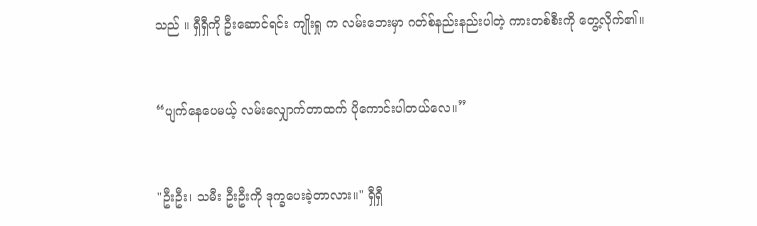သည် ။ ရှီရှီကို ဦးဆောင်ရင်း ကျိုးရှု က လမ်းဘေးမှာ ဂတ်စ်နည်းနည်းပါတဲ့ ကားတစ်စီးကို တွေ့လိုက်၏။


“ပျက်နေပေမယ့် လမ်းလျှောက်တာထက် ပိုကောင်းပါတယ်လေ။”


"ဦးဦး၊ သမီး ဦးဦးကို ဒုက္ခပေးခဲ့တာလား။" ရှီရှီ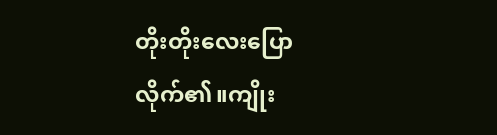တိုးတိုးလေးပြောလိုက်၏။ကျိုး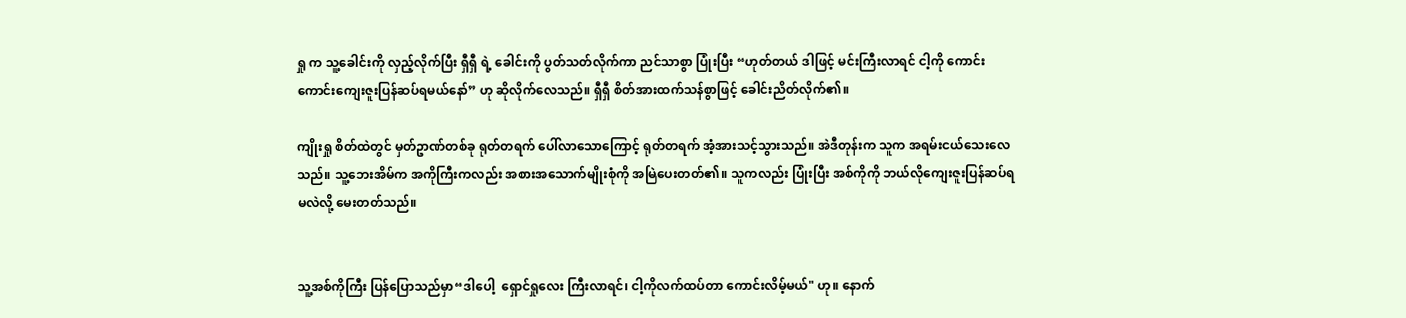ရှု က သူ့ခေါင်းကို လှည့်လိုက်ပြီး ရှီရှီ ရဲ့ ခေါင်းကို ပွတ်သတ်လိုက်ကာ ညင်သာစွာ ပြုံးပြီး “ဟုတ်တယ် ဒါဖြင့် မင်းကြီးလာရင် ငါ့ကို ကောင်းကောင်းကျေးဇူးပြန်ဆပ်ရမယ်နော်” ဟု ဆိုလိုက်လေသည်။ ရှီရှီ စိတ်အားထက်သန်စွာဖြင့် ခေါင်းညိတ်လိုက်၏။

ကျိုးရှု စိတ်ထဲတွင် မှတ်ဥာဏ်တစ်ခု ရုတ်တရက် ပေါ်လာသောကြောင့် ရုတ်တရက် အံ့အားသင့်သွားသည်။ အဲဒီတုန်းက သူက အရမ်းငယ်သေးလေသည်။ သူ့ဘေးအိမ်က အကိုကြီးကလည်း အစားအသောက်မျိုးစုံကို အမြဲပေးတတ်၏။ သူကလည်း ပြုံးပြီး အစ်ကိုကို ဘယ်လိုကျေးဇူးပြန်ဆပ်ရမလဲလို့ မေးတတ်သည်။


သူ့အစ်ကိုကြီး ပြန်ပြောသည်မှာ“ဒါပေါ့  ရှောင်ရှုလေး ကြီးလာရင်၊ ငါ့ကိုလက်ထပ်တာ ကောင်းလိမ့်မယ်" ဟု။ နောက်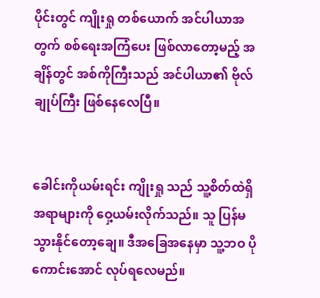ပိုင်းတွင် ကျိုးရှု တစ်ယောက် အင်ပါယာအတွက် စစ်ရေးအကြံပေး ဖြစ်လာတော့မည့် အချိန်တွင် အစ်ကိုကြီးသည် အင်ပါယာ၏ ဗိုလ်ချုပ်ကြီး ဖြစ်နေလေပြီ။


ခေါင်းကိုယမ်းရင်း ကျိုးရှု သည် သူ့စိတ်ထဲရှိ အရာများကို ဝှေ့ယမ်းလိုက်သည်။ သူ ပြန်မသွားနိုင်တော့ချေ။ ဒီအခြေအနေမှာ သူ့ဘဝ ပိုကောင်းအောင် လုပ်ရလေမည်။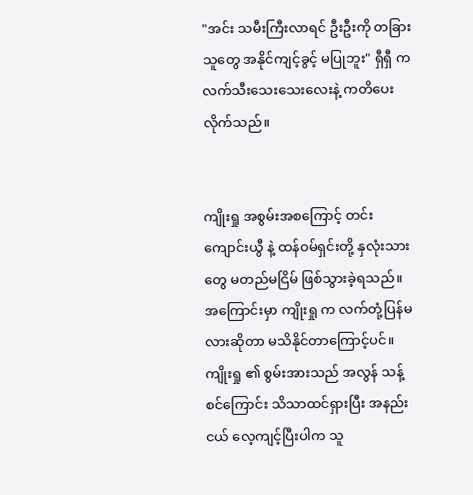"အင်း သမီးကြီးလာရင် ဦးဦးကို တခြားသူတွေ အနိုင်ကျင့်ခွင့် မပြုဘူး" ရှီရှီ က လက်သီးသေးသေးလေးနဲ့ ကတိပေးလိုက်သည်။


ကျိုးရှု အစွမ်းအစကြောင့် တင်းကျောင်းယွီ နဲ့ ထန်ဝမ်ရှင်းတို့ နှလုံးသားတွေ မတည်မငြိမ် ဖြစ်သွားခဲ့ရသည်။ အကြောင်းမှာ ကျိုးရှု က လက်တုံ့ပြန်မလားဆိုတာ မသိနိုင်တာကြောင့်ပင်။ ကျိုးရှု ၏ စွမ်းအားသည် အလွန် သန့်စင်ကြောင်း သိသာထင်ရှားပြီး အနည်းငယ် လေ့ကျင့်ပြီးပါက သူ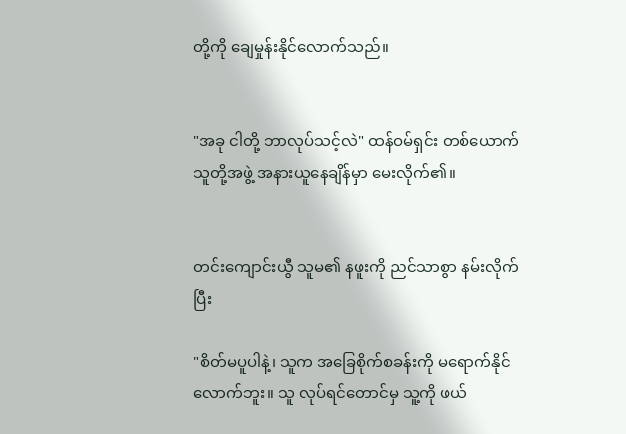တို့ကို ချေမှုန်းနိုင်လောက်သည်။


"အခု ငါတို့ ဘာလုပ်သင့်လဲ" ထန်ဝမ်ရှင်း တစ်ယောက် သူတို့အဖွဲ့ အနားယူနေချိန်မှာ မေးလိုက်၏။


တင်းကျောင်းယွီ သူမ၏ နဖူးကို ညင်သာစွာ နမ်းလိုက်ပြီး

"စိတ်မပူပါနဲ့၊ သူက အခြေစိုက်စခန်းကို မရောက်နိုင်လောက်ဘူး။ သူ လုပ်ရင်တောင်မှ သူ့ကို ဖယ်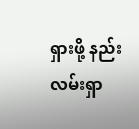ရှားဖို့ နည်းလမ်းရှာ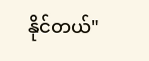နိုင်တယ်"